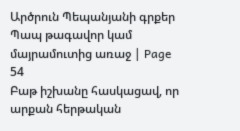Արծրուն Պեպանյանի գրքեր Պապ թագավոր կամ մայրամուտից առաջ | Page 54
Բաթ իշխանը հասկացավ, որ արքան հերթական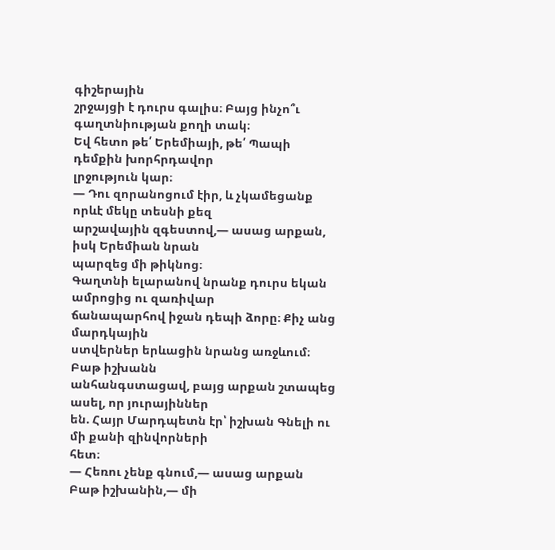գիշերային
շրջայցի է դուրս գալիս։ Բայց ինչո՞ւ գաղտնիության քողի տակ։
Եվ հետո թե՛ Երեմիայի, թե՛ Պապի դեմքին խորհրդավոր
լրջություն կար։
— Դու զորանոցում էիր, և չկամեցանք որևէ մեկը տեսնի քեզ
արշավային զգեստով,— ասաց արքան, իսկ Երեմիան նրան
պարզեց մի թիկնոց։
Գաղտնի ելարանով նրանք դուրս եկան ամրոցից ու զառիվար
ճանապարհով իջան դեպի ձորը։ Քիչ անց մարդկային
ստվերներ երևացին նրանց առջևում։ Բաթ իշխանն
անհանգստացավ, բայց արքան շտապեց ասել, որ յուրայիններ
են. Հայր Մարդպետն էր՝ իշխան Գնելի ու մի քանի զինվորների
հետ։
— Հեռու չենք գնում,— ասաց արքան Բաթ իշխանին,— մի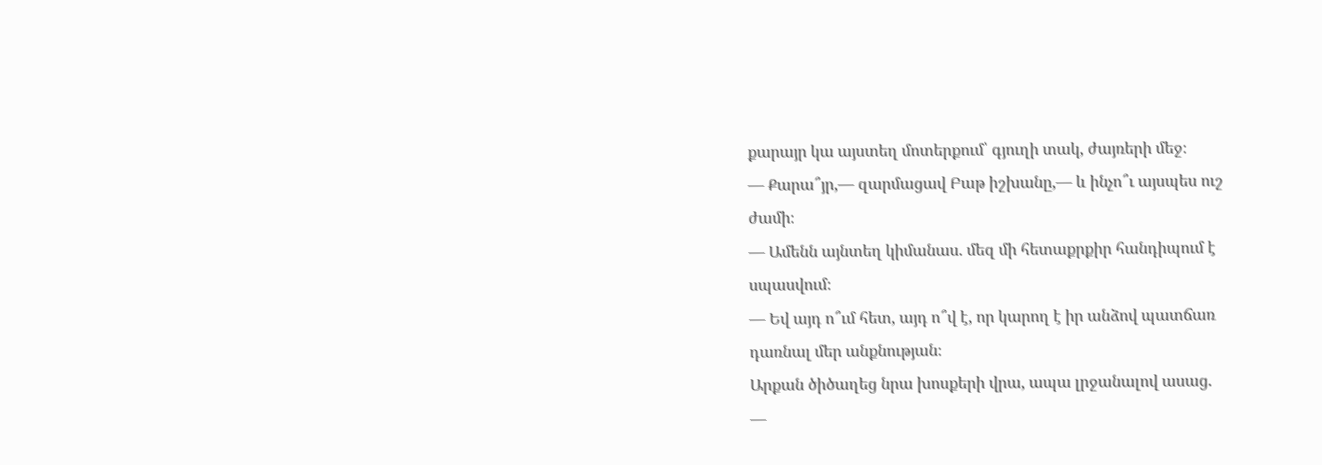քարայր կա այստեղ մոտերքում՝ գյուղի տակ, ժայռերի մեջ։
— Քարա՞յր,— զարմացավ Բաթ իշխանը,— և ինչո՞ւ այսպես ուշ
ժամի։
— Ամենն այնտեղ կիմանաս. մեզ մի հետաքրքիր հանդիպում է
սպասվում։
— Եվ այդ ո՞ւմ հետ, այդ ո՞վ է, որ կարող է իր անձով պատճառ
դառնալ մեր անքնության։
Արքան ծիծաղեց նրա խոսքերի վրա, ապա լրջանալով ասաց.
—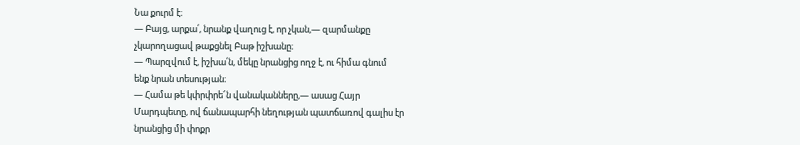Նա քուրմ է։
— Բայց, արքա՛, նրանք վաղուց է, որ չկան,— զարմանքը
չկարողացավ թաքցնել Բաթ իշխանը։
— Պարզվում է, իշխա՛ն, մեկը նրանցից ողջ է, ու հիմա գնում
ենք նրան տեսության։
— Համա թե կփրփրե՜ն վանականները,— ասաց Հայր
Մարդպետը, ով ճանապարհի նեղության պատճառով գալիս էր
նրանցից մի փոքր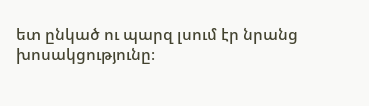ետ ընկած ու պարզ լսում էր նրանց
խոսակցությունը։